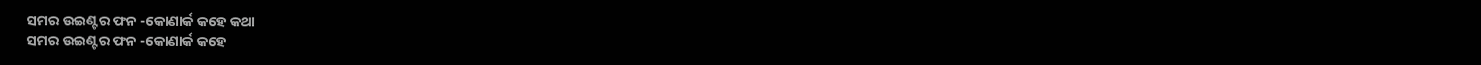ସମର ଉଇଣ୍ଟର ଫନ -କୋଣାର୍କ କହେ କଥା
ସମର ଉଇଣ୍ଟର ଫନ -କୋଣାର୍କ କହେ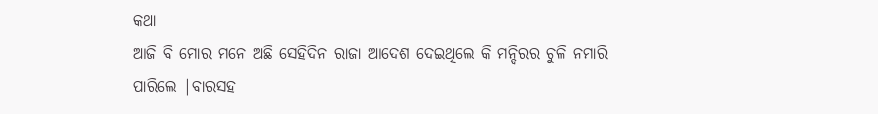କଥା
ଆଜି ବି ମୋର ମନେ ଅଛି ସେହିଦିନ ରାଜା ଆଦେଶ ଦେଇଥିଲେ କି ମନ୍ଦିରର ଚୁଳି ନମାରି ପାରିଲେ |ବାରସହ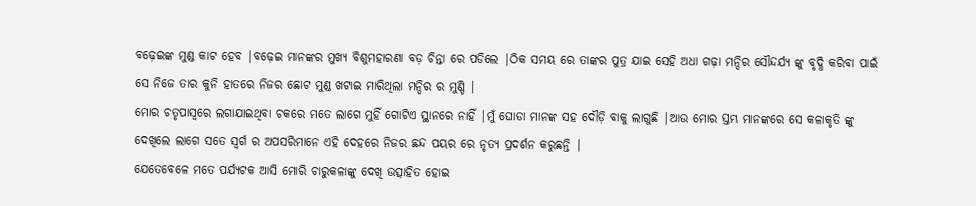ବଢ଼େଇଙ୍କ ମୁଣ୍ଡ କାଟ ହେବ |ବଢ଼େଇ ମାନଙ୍କର ମୁଖ୍ୟ ବିଶୁମହାରଣା ବଡ଼ ଚିନ୍ତା ରେ ପଡିଲେ |ଠିକ ସମୟ ରେ ତାଙ୍କର ପୁତ୍ର ଯାଇ ସେହି ଅଧା ଗଢ଼ା ମନ୍ଦିର ସୌନ୍ଦର୍ଯ୍ୟ ଙ୍କୁ ବୃଦ୍ଧି କରିବା ପାଇଁ ସେ ନିଜେ ତାର କୁନି ହାତରେ ନିଜର ଛୋଟ ମୁଣ୍ଡ ଖଟାଇ ମାରିଥିଲା ମନ୍ଦିର ର ମୁଣ୍ଡି |
ମୋର ଚତୃପାସ୍ୱରେ ଲଗାଯାଇଥିବା ଚକରେ ମତେ ଲାଗେ ମୁହିଁ ଗୋଟିଏ ସ୍ଥାନରେ ନାହିଁ |ମୁଁ ଘୋଡା ମାନଙ୍କ ସହ ଦୌଡ଼ି ବାକୁ ଲାଗୁଛି |ଆଉ ମୋର ସ୍ତମ୍ଭ ମାନଙ୍କରେ ସେ କଳାକୃତି ଙ୍କୁ ଦେଖିଲେ ଲାଗେ ସତେ ସ୍ୱର୍ଗ ର ଅପସରିମାନେ ଏହି ଦେହରେ ନିଜର ଛନ୍ଦ ପୟର ରେ ନୃତ୍ୟ ପ୍ରଦର୍ଶନ କରୁଛନ୍ତି |
ଯେତେବେଳେ ମତେ ପର୍ଯ୍ୟଟକ ଆସି ମୋରି ଚାରୁକଳାଙ୍କୁ ଦେଖି ଉତ୍ସାହିତ ହୋଇ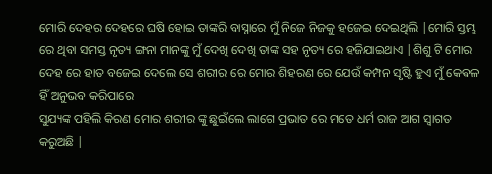ମୋରି ଦେହର ଦେହରେ ଘଷି ହୋଇ ତାଙ୍କରି ବାସ୍ନାରେ ମୁଁ ନିଜେ ନିଜକୁ ହଜେଇ ଦେଇଥିଲି |ମୋରି ସ୍ତମ୍ଭ ରେ ଥିବା ସମସ୍ତ ନୃତ୍ୟ ଙ୍ଗନା ମାନଙ୍କୁ ମୁଁ ଦେଖି ଦେଖି ତାଙ୍କ ସହ ନୃତ୍ୟ ରେ ହଜିଯାଇଥାଏ |ଶିଶୁ ଟି ମୋର ଦେହ ରେ ହାତ ବଜେଇ ଦେଲେ ସେ ଶରୀର ରେ ମୋର ଶିହରଣ ରେ ଯେଉଁ କମ୍ପନ ସୃଷ୍ଟି ହୁଏ ମୁଁ କେଵଳ ହିଁ ଅନୁଭବ କରିପାରେ
ସୁଯ୍ୟଙ୍କ ପହିଲି କିରଣ ମୋର ଶରୀର ଙ୍କୁ ଛୁଇଁଲେ ଲାଗେ ପ୍ରଭାତ ରେ ମତେ ଧର୍ମ ରାଜ ଆଗ ସ୍ୱାଗତ କରୁଅଛି |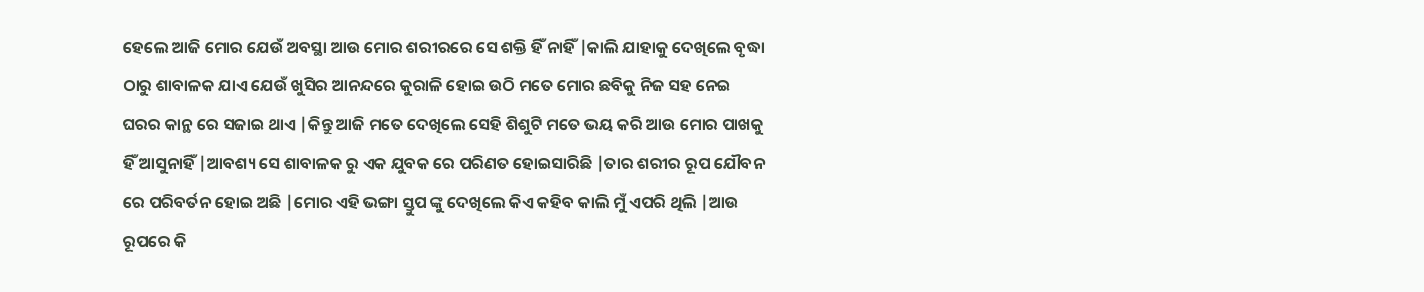ହେଲେ ଆଜି ମୋର ଯେଉଁ ଅବସ୍ଥା ଆଉ ମୋର ଶରୀରରେ ସେ ଶକ୍ତି ହିଁ ନାହିଁ |କାଲି ଯାହାକୁ ଦେଖିଲେ ବୃଦ୍ଧା ଠାରୁ ଶାବାଳକ ଯାଏ ଯେଉଁ ଖୁସିର ଆନନ୍ଦରେ କୁରାଳି ହୋଇ ଉଠି ମତେ ମୋର ଛବିକୁ ନିଜ ସହ ନେଇ ଘରର କାନ୍ଥ ରେ ସଜାଇ ଥାଏ |କିନ୍ତୁ ଆଜି ମତେ ଦେଖିଲେ ସେହି ଶିଶୁଟି ମତେ ଭୟ କରି ଆଉ ମୋର ପାଖକୁ ହିଁ ଆସୁନାହିଁ |ଆବଶ୍ୟ ସେ ଶାବାଳକ ରୁ ଏକ ଯୁବକ ରେ ପରିଣତ ହୋଇସାରିଛି |ତାର ଶରୀର ରୂପ ଯୌବନ ରେ ପରିବର୍ତନ ହୋଇ ଅଛି |ମୋର ଏହି ଭଙ୍ଗା ସ୍ତୁପ ଙ୍କୁ ଦେଖିଲେ କିଏ କହିବ କାଲି ମୁଁ ଏପରି ଥିଲି |ଆଉ ରୂପରେ କି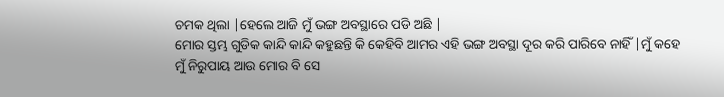ଚମକ ଥିଲା |ହେଲେ ଆଜି ମୁଁ ଭଙ୍ଗ ଅବସ୍ଥାରେ ପଡି ଅଛି |
ମୋର ସ୍ତମ୍ଭ ଗୁଡିକ କାନ୍ଦି କାନ୍ଦି କହୁଛନ୍ତି କି କେହିବି ଆମର ଏହି ଭଙ୍ଗ ଅବସ୍ଥା ଦୂର କରି ପାରିବେ ନାହିଁ |ମୁଁ କହେ ମୁଁ ନିରୁପାୟ ଆଉ ମୋର ବି ସେ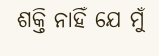ଶକ୍ତି ନାହିଁ ଯେ ମୁଁ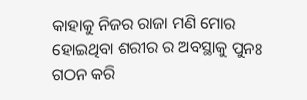କାହାକୁ ନିଜର ରାଜା ମଣି ମୋର ହୋଇଥିବା ଶରୀର ର ଅବସ୍ଥାକୁ ପୁନଃ ଗଠନ କରି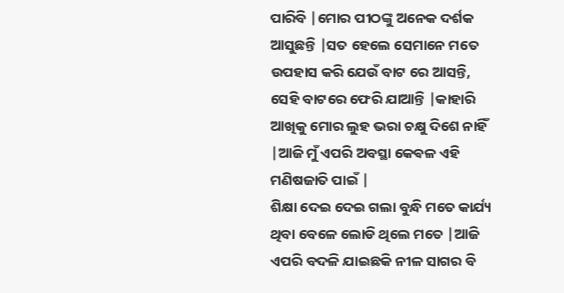ପାରିବି |ମୋର ପୀଠଙ୍କୁ ଅନେକ ଦର୍ଶକ ଆସୁଛନ୍ତି |ସତ ହେଲେ ସେମାନେ ମତେ ଉପହାସ କରି ଯେଉଁ ବାଟ ରେ ଆସନ୍ତି, ସେହି ବାଟରେ ଫେରି ଯାଆନ୍ତି |କାହାରି ଆଖିକୁ ମୋର ଲୁହ ଭରା ଚକ୍ଷୁ ଦିଶେ ନାହିଁ |ଆଜି ମୁଁ ଏପରି ଅବସ୍ଥା କେଵଳ ଏହି ମଣିଷଜାତି ପାଇଁ |
ଶିକ୍ଷା ଦେଇ ଦେଇ ଗଲା ବୁନ୍ଧି ମତେ କାର୍ଯ୍ୟ ଥିବା ବେଳେ ଲୋଡି ଥିଲେ ମତେ |ଆଜି ଏପରି ବଦଳି ଯାଇଛକି ନୀଳ ସାଗର ବି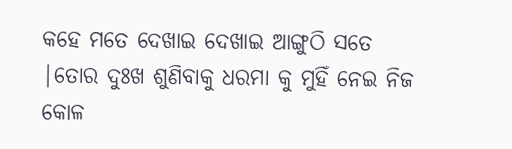କହେ ମତେ ଦେଖାଇ ଦେଖାଇ ଆଙ୍ଗୁଠି ସତେ |ତୋର ଦୁଃଖ ଶୁଣିବାକୁ ଧରମା କୁ ମୁହିଁ ନେଇ ନିଜ କୋଳ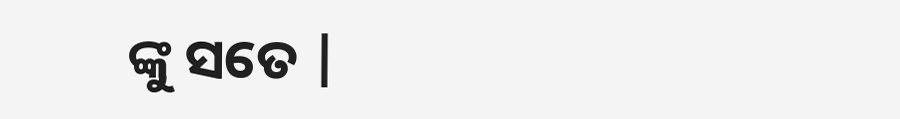ଙ୍କୁ ସତେ |